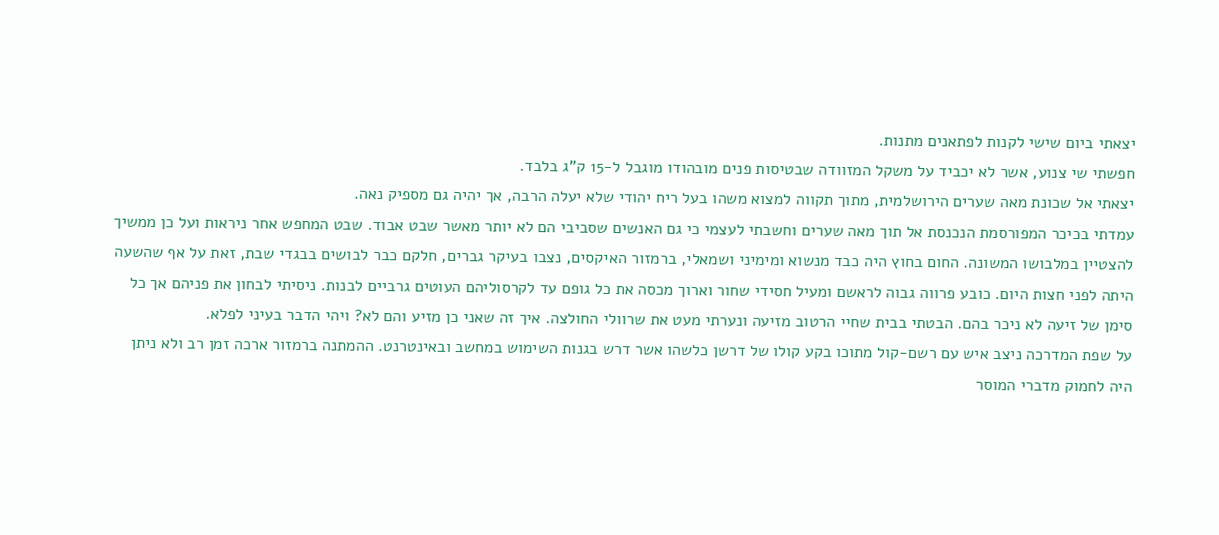יצאתי ביום שישי לקנות לפתאנים מתנות.
חפשתי שי צנוע, אשר לא יכביד על משקל המזוודה שבטיסות פנים מובהודו מוגבל ל-15 ק"ג בלבד.
יצאתי אל שכונת מאה שערים הירושלמית, מתוך תקווה למצוא משהו בעל ריח יהודי שלא יעלה הרבה, אך יהיה גם מספיק נאה.
עמדתי בכיכר המפורסמת הנכנסת אל תוך מאה שערים וחשבתי לעצמי כי גם האנשים שסביבי הם לא יותר מאשר שבט אבוד. שבט המחפש אחר ניראות ועל כן ממשיך להצטיין במלבושו המשונה. החום בחוץ היה כבד מנשוא ומימיני ושמאלי, ברמזור האיקסים, נצבו בעיקר גברים, חלקם כבר לבושים בבגדי שבת, זאת על אף שהשעה היתה לפני חצות היום. כובע פרווה גבוה לראשם ומעיל חסידי שחור וארוך מכסה את כל גופם עד לקרסוליהם העוטים גרביים לבנות. ניסיתי לבחון את פניהם אך כל סימן של זיעה לא ניכר בהם. הבטתי בבית שחיי הרטוב מזיעה ונערתי מעט את שרוולי החולצה. איך זה שאני כן מזיע והם לא? ויהי הדבר בעיני לפלא.
על שפת המדרכה ניצב איש עם רשם-קול מתוכו בקע קולו של דרשן כלשהו אשר דרש בגנות השימוש במחשב ובאינטרנט. ההמתנה ברמזור ארכה זמן רב ולא ניתן היה לחמוק מדברי המוסר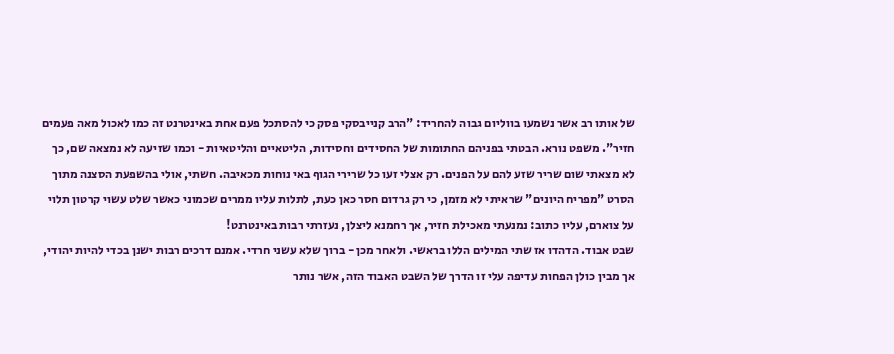של אותו רב אשר נשמעו בווליום גבוה להחריד: "הרב קנייבסקי פסק כי להסתכל פעם אחת באינטרנט זה כמו לאכול מאה פעמים חזיר". משפט נורא. הבטתי בפניהם החתומות של החסידים וחסידות, הליטאיים והליטאיות - וכמו שזיעה לא נמצאה שם, כך לא מצאתי שום שריר שזע להם על הפנים. רק אצלי זעו כל שרירי הגוף באי נוחות מכאיבה. חשתי, אולי בהשפעת הסצנה מתוך הסרט "מפריח היונים" שראיתי לא מזמן, כי רק גרדום חסר כאן כעת, לתלות עליו ממרים שכמוני כאשר שלט עשוי קרטון תלוי על צוארם, עליו כתוב: נמנעתי מאכילת חזיר, אך רחמנא ליצלן, נעזרתי רבות באינטרנט!
שבט אבוד. הדהדו אז שתי המילים הללו בראשי. ולאחר מכן - ברוך שלא עשני חרדי. אמנם דרכים רבות ישנן בכדי להיות יהודי, אך מבין כולן הפחות עדיפה עלי זו הדרך של השבט האבוד הזה, אשר נותר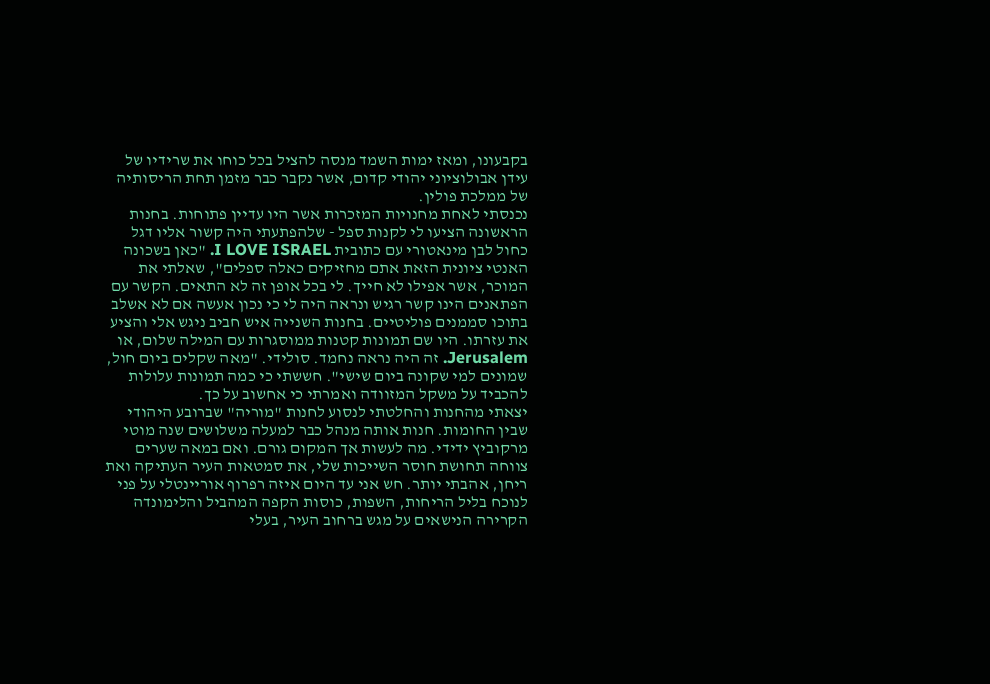בקבעונו, ומאז ימות השמד מנסה להציל בכל כוחו את שרידיו של עידן אבולוציוני יהודי קדום, אשר נקבר כבר מזמן תחת הריסותיה של ממלכת פולין.
נכנסתי לאחת מחנויות המזכרות אשר היו עדיין פתוחות. בחנות הראשונה הציעו לי לקנות ספל - שלהפתעתי היה קשור אליו דגל כחול לבן מינאטורי עם כתובית I LOVE ISRAEL. "כאן בשכונה האנטי ציונית הזאת אתם מחזיקים כאלה ספלים", שאלתי את המוכר, אשר אפילו לא חייך. לי בכל אופן זה לא התאים. הקשר עם הפתאנים הינו קשר רגיש ונראה היה לי כי נכון אעשה אם לא אשלב בתוכו סממנים פוליטיים. בחנות השנייה איש חביב ניגש אלי והציע את עזרתו. היו שם תמונות קטנות ממוסגרות עם המילה שלום, או Jerusalem. זה היה נראה נחמד. סולידי. "מאה שקלים ביום חול, שמונים למי שקונה ביום שישי". חששתי כי כמה תמונות עלולות להכביד על משקל המזוודה ואמרתי כי אחשוב על כך.
יצאתי מהחנות והחלטתי לנסוע לחנות "מוריה" שברובע היהודי שבין החומות. חנות אותה מנהל כבר למעלה משלושים שנה מוטי מרקוביץ ידידי. מה לעשות אך המקום גורם. ואם במאה שערים צווחה תחושת חוסר השייכות שלי, את סמטאות העיר העתיקה ואת ריחן, אהבתי יותר. חש אני עד היום איזה רפרוף אוריינטלי על פני לנוכח בליל הריחות, השפות, כוסות הקפה המהביל והלימונדה הקרירה הנישאים על מגש ברחוב העיר, בעלי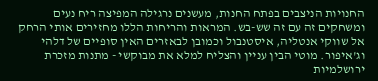החנויות הניצבים בפתח החנות, מעשנים נרגילה המפיצה ריח נעים ומשחקים זה עם זה שש-בש. המראות והריחות הללו מחזירים אותי הרחק אל שווקי אנטליה, איסטנבול וכמובן לבאזרים האין סופיים של דלהי וג'איפור. מוטי הבין עניין והצליח למלא את מבוקשי - מתנות מזכרת ירושלמיות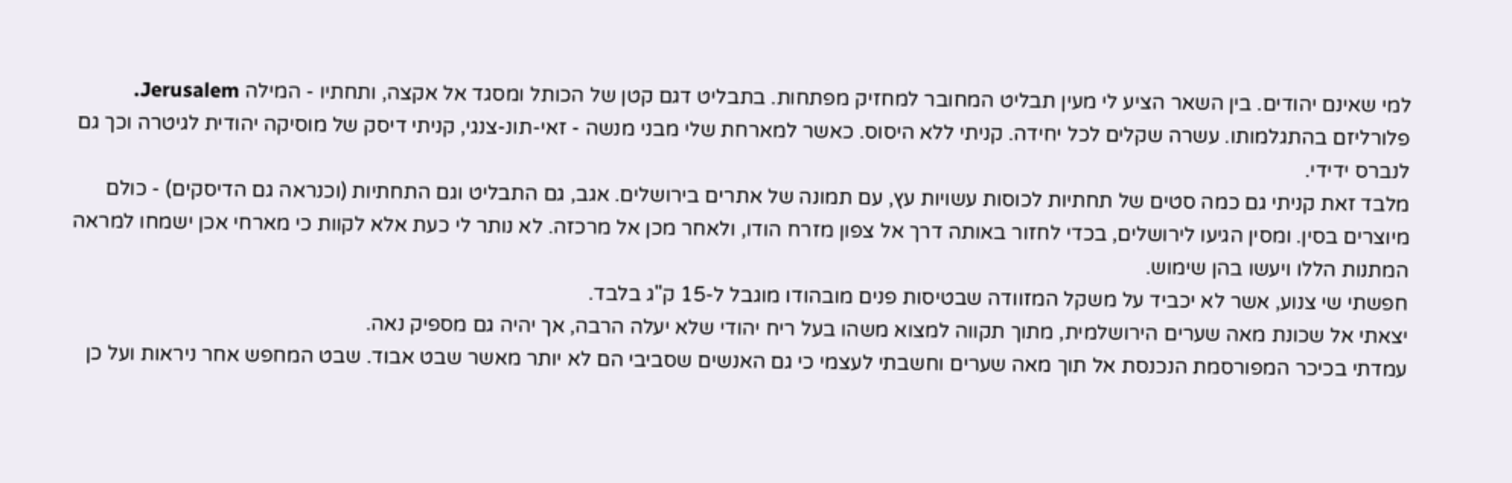למי שאינם יהודים. בין השאר הציע לי מעין תבליט המחובר למחזיק מפתחות. בתבליט דגם קטן של הכותל ומסגד אל אקצה, ותחתיו - המילה Jerusalem. פלורליזם בהתגלמותו. עשרה שקלים לכל יחידה. קניתי ללא היסוס. כאשר למארחת שלי מבני מנשה - זאי-תונ-צנגי, קניתי דיסק של מוסיקה יהודית לגיטרה וכך גם לנברס ידידי.
מלבד זאת קניתי גם כמה סטים של תחתיות לכוסות עשויות עץ, עם תמונה של אתרים בירושלים. אגב, גם התבליט וגם התחתיות (וכנראה גם הדיסקים) - כולם מיוצרים בסין. ומסין הגיעו לירושלים, בכדי לחזור באותה דרך אל צפון מזרח הודו, ולאחר מכן אל מרכזה. לא נותר לי כעת אלא לקוות כי מארחי אכן ישמחו למראה המתנות הללו ויעשו בהן שימוש.
חפשתי שי צנוע, אשר לא יכביד על משקל המזוודה שבטיסות פנים מובהודו מוגבל ל-15 ק"ג בלבד.
יצאתי אל שכונת מאה שערים הירושלמית, מתוך תקווה למצוא משהו בעל ריח יהודי שלא יעלה הרבה, אך יהיה גם מספיק נאה.
עמדתי בכיכר המפורסמת הנכנסת אל תוך מאה שערים וחשבתי לעצמי כי גם האנשים שסביבי הם לא יותר מאשר שבט אבוד. שבט המחפש אחר ניראות ועל כן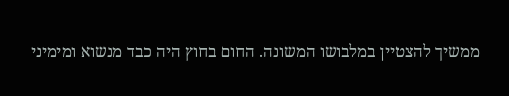ממשיך להצטיין במלבושו המשונה. החום בחוץ היה כבד מנשוא ומימיני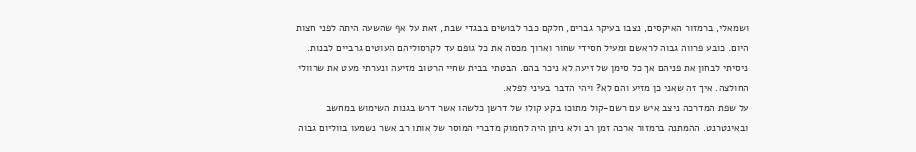ושמאלי, ברמזור האיקסים, נצבו בעיקר גברים, חלקם כבר לבושים בבגדי שבת, זאת על אף שהשעה היתה לפני חצות היום. כובע פרווה גבוה לראשם ומעיל חסידי שחור וארוך מכסה את כל גופם עד לקרסוליהם העוטים גרביים לבנות. ניסיתי לבחון את פניהם אך כל סימן של זיעה לא ניכר בהם. הבטתי בבית שחיי הרטוב מזיעה ונערתי מעט את שרוולי החולצה. איך זה שאני כן מזיע והם לא? ויהי הדבר בעיני לפלא.
על שפת המדרכה ניצב איש עם רשם-קול מתוכו בקע קולו של דרשן כלשהו אשר דרש בגנות השימוש במחשב ובאינטרנט. ההמתנה ברמזור ארכה זמן רב ולא ניתן היה לחמוק מדברי המוסר של אותו רב אשר נשמעו בווליום גבוה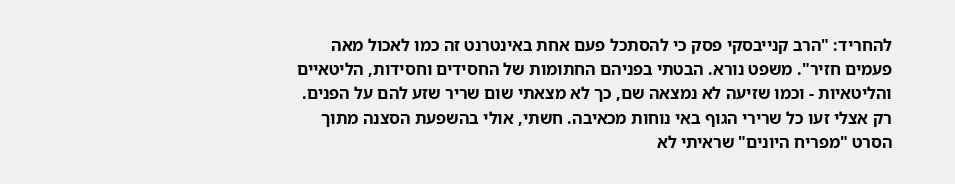להחריד: "הרב קנייבסקי פסק כי להסתכל פעם אחת באינטרנט זה כמו לאכול מאה פעמים חזיר". משפט נורא. הבטתי בפניהם החתומות של החסידים וחסידות, הליטאיים והליטאיות - וכמו שזיעה לא נמצאה שם, כך לא מצאתי שום שריר שזע להם על הפנים. רק אצלי זעו כל שרירי הגוף באי נוחות מכאיבה. חשתי, אולי בהשפעת הסצנה מתוך הסרט "מפריח היונים" שראיתי לא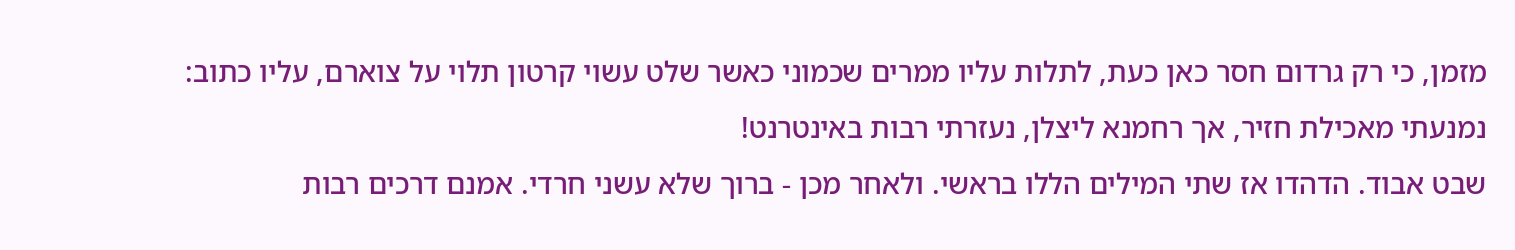מזמן, כי רק גרדום חסר כאן כעת, לתלות עליו ממרים שכמוני כאשר שלט עשוי קרטון תלוי על צוארם, עליו כתוב: נמנעתי מאכילת חזיר, אך רחמנא ליצלן, נעזרתי רבות באינטרנט!
שבט אבוד. הדהדו אז שתי המילים הללו בראשי. ולאחר מכן - ברוך שלא עשני חרדי. אמנם דרכים רבות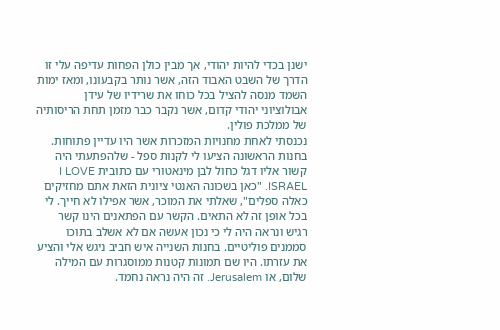ישנן בכדי להיות יהודי, אך מבין כולן הפחות עדיפה עלי זו הדרך של השבט האבוד הזה, אשר נותר בקבעונו, ומאז ימות השמד מנסה להציל בכל כוחו את שרידיו של עידן אבולוציוני יהודי קדום, אשר נקבר כבר מזמן תחת הריסותיה של ממלכת פולין.
נכנסתי לאחת מחנויות המזכרות אשר היו עדיין פתוחות. בחנות הראשונה הציעו לי לקנות ספל - שלהפתעתי היה קשור אליו דגל כחול לבן מינאטורי עם כתובית I LOVE ISRAEL. "כאן בשכונה האנטי ציונית הזאת אתם מחזיקים כאלה ספלים", שאלתי את המוכר, אשר אפילו לא חייך. לי בכל אופן זה לא התאים. הקשר עם הפתאנים הינו קשר רגיש ונראה היה לי כי נכון אעשה אם לא אשלב בתוכו סממנים פוליטיים. בחנות השנייה איש חביב ניגש אלי והציע את עזרתו. היו שם תמונות קטנות ממוסגרות עם המילה שלום, או Jerusalem. זה היה נראה נחמד.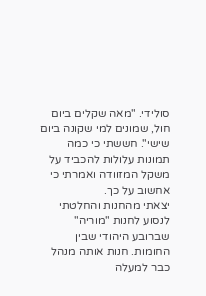סולידי. "מאה שקלים ביום חול, שמונים למי שקונה ביום שישי". חששתי כי כמה תמונות עלולות להכביד על משקל המזוודה ואמרתי כי אחשוב על כך.
יצאתי מהחנות והחלטתי לנסוע לחנות "מוריה" שברובע היהודי שבין החומות. חנות אותה מנהל כבר למעלה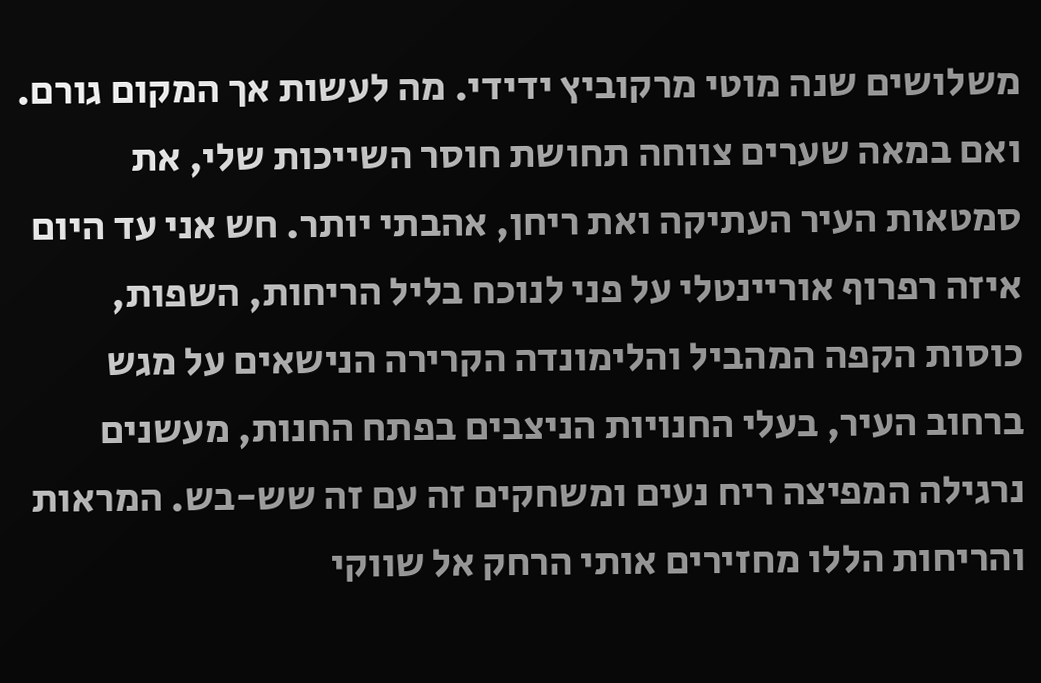משלושים שנה מוטי מרקוביץ ידידי. מה לעשות אך המקום גורם. ואם במאה שערים צווחה תחושת חוסר השייכות שלי, את סמטאות העיר העתיקה ואת ריחן, אהבתי יותר. חש אני עד היום איזה רפרוף אוריינטלי על פני לנוכח בליל הריחות, השפות, כוסות הקפה המהביל והלימונדה הקרירה הנישאים על מגש ברחוב העיר, בעלי החנויות הניצבים בפתח החנות, מעשנים נרגילה המפיצה ריח נעים ומשחקים זה עם זה שש-בש. המראות והריחות הללו מחזירים אותי הרחק אל שווקי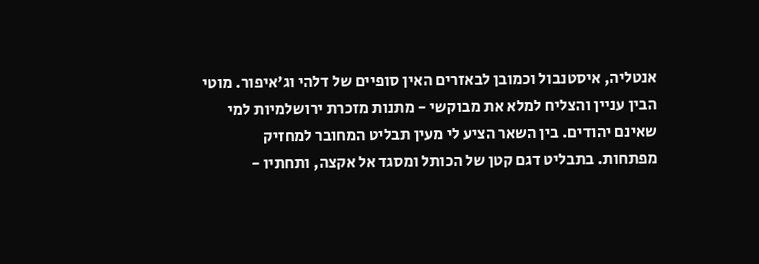אנטליה, איסטנבול וכמובן לבאזרים האין סופיים של דלהי וג'איפור. מוטי הבין עניין והצליח למלא את מבוקשי - מתנות מזכרת ירושלמיות למי שאינם יהודים. בין השאר הציע לי מעין תבליט המחובר למחזיק מפתחות. בתבליט דגם קטן של הכותל ומסגד אל אקצה, ותחתיו -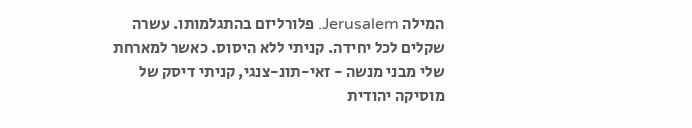המילה Jerusalem. פלורליזם בהתגלמותו. עשרה שקלים לכל יחידה. קניתי ללא היסוס. כאשר למארחת שלי מבני מנשה - זאי-תונ-צנגי, קניתי דיסק של מוסיקה יהודית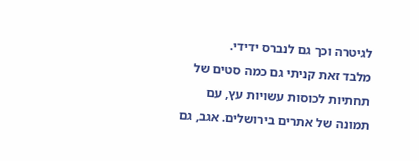לגיטרה וכך גם לנברס ידידי.
מלבד זאת קניתי גם כמה סטים של תחתיות לכוסות עשויות עץ, עם תמונה של אתרים בירושלים. אגב, גם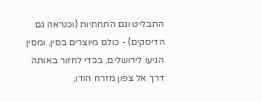התבליט וגם התחתיות (וכנראה גם הדיסקים) - כולם מיוצרים בסין. ומסין הגיעו לירושלים, בכדי לחזור באותה דרך אל צפון מזרח הודו,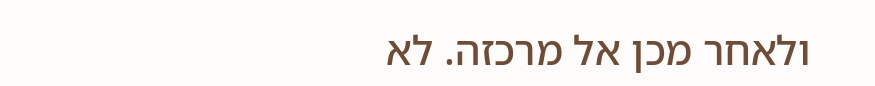ולאחר מכן אל מרכזה. לא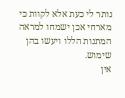נותר לי כעת אלא לקוות כי מארחי אכן ישמחו למראה המתנות הללו ויעשו בהן שימוש.
אין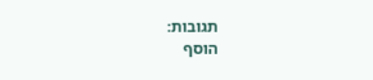תגובות:
הוסף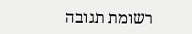רשומת תגובה